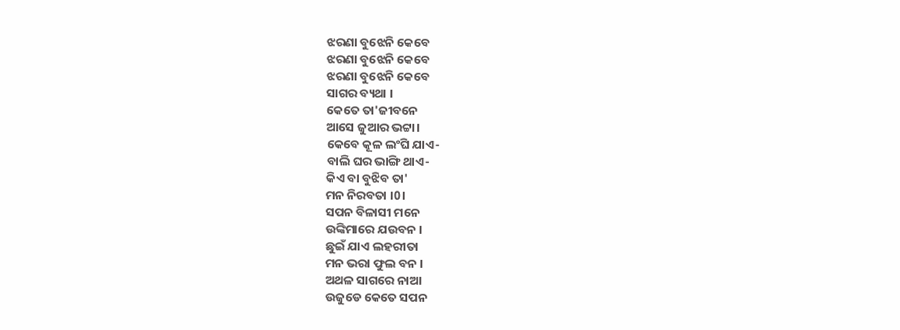ଝରଣା ବୁଝେନି କେବେ
ଝରଣା ବୁଝେନି କେବେ
ଝରଣା ବୁଝେନି କେବେ
ସାଗର ବ୍ୟଥା ।
କେତେ ତା'ଜୀବନେ
ଆସେ ଜୁଆର ଭଟ୍ଟା।
କେବେ କୂଳ ଲଂଘି ଯାଏ-
ବାଲି ଘର ଭାଙ୍ଗି ଥାଏ-
କିଏ ବା ବୁଝିବ ତା'
ମନ ନିରବତା ।0।
ସପନ ବିଳାସୀ ମନେ
ଉଙ୍କିମାରେ ଯଉବନ ।
ଛୁଇଁ ଯାଏ ଲହରୀତା
ମନ ଭରା ଫୁଲ ବନ ।
ଅଥଳ ସାଗରେ ନାଆ
ଉଜୁଡେ କେତେ ସପନ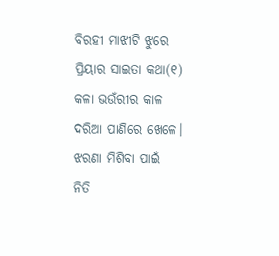ବିରହୀ ମାଝୀଟି ଝୁରେ
ପ୍ରିୟାର ସାଇତା କଥା(୧)
କଳା ଭଉଁରୀର କାଳ
ଦରିଆ ପାଣିରେ ଖେଳେ।
ଝରଣା ମିଶିବା ପାଇଁ
ନିତି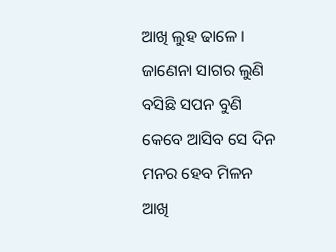ଆଖି ଲୁହ ଢାଳେ ।
ଜାଣେନା ସାଗର ଲୁଣି
ବସିଛି ସପନ ବୁଣି
କେବେ ଆସିବ ସେ ଦିନ
ମନର ହେବ ମିଳନ
ଆଖି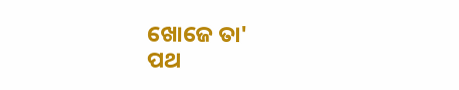ଖୋଜେ ତା'
ପଥ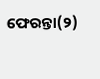ଫେରନ୍ତା(୨)